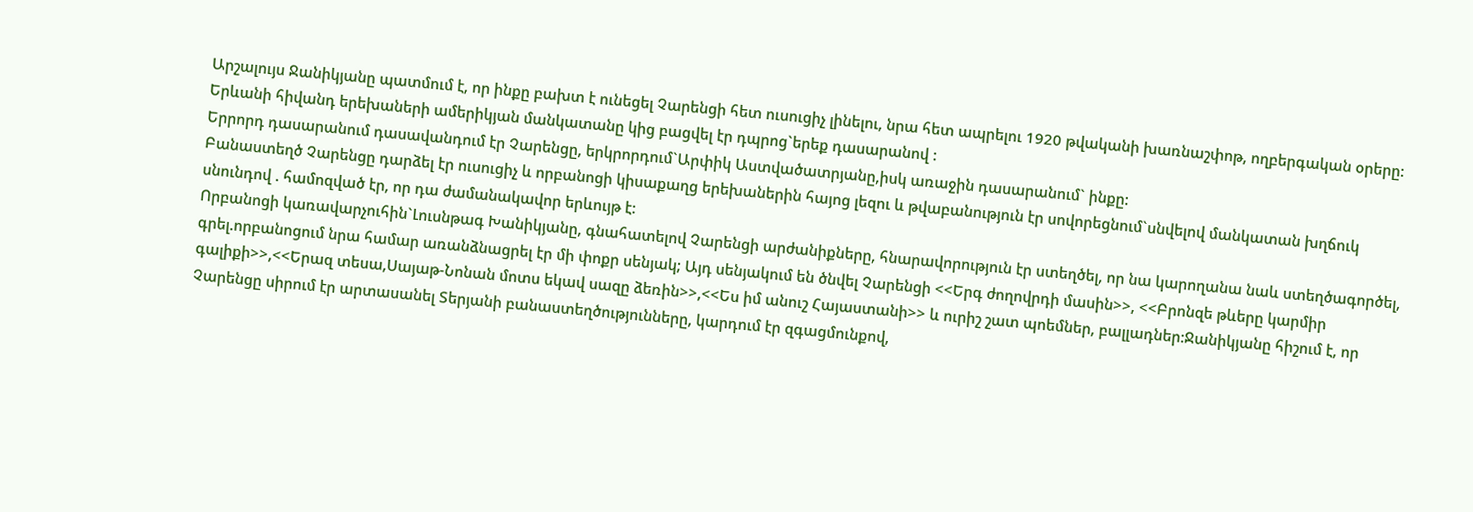Արշալույս Ջանիկյանը պատմում է, որ ինքը բախտ է ունեցել Չարենցի հետ ուսուցիչ լինելու, նրա հետ ապրելու 1920 թվականի խառնաշփոթ, ողբերգական օրերը: Երևանի հիվանդ երեխաների ամերիկյան մանկատանը կից բացվել էր դպրոց`երեք դասարանով :
Երրորդ դասարանում դասավանդում էր Չարենցը, երկրորդում`Արփիկ Աստվածատրյանը,իսկ առաջին դասարանում` ինքը:
Բանաստեղծ Չարենցը դարձել էր ուսուցիչ և որբանոցի կիսաքաղց երեխաներին հայոց լեզու և թվաբանություն էր սովորեցնում`սնվելով մանկատան խղճուկ սնունդով . համոզված էր, որ դա ժամանակավոր երևույթ է:
Որբանոցի կառավարչուհին`Լուսնթագ Խանիկյանը, գնահատելով Չարենցի արժանիքները, հնարավորություն էր ստեղծել, որ նա կարողանա նաև ստեղծագործել, գրել.որբանոցում նրա համար առանձնացրել էր մի փոքր սենյակ; Այդ սենյակում են ծնվել Չարենցի <<Երգ ժողովրդի մասին>>, <<Բրոնզե թևերը կարմիր գալիքի>>,<<Երազ տեսա,Սայաթ-Նոնան մոտս եկավ սազը ձեռին>>,<<Ես իմ անուշ Հայաստանի>> և ուրիշ շատ պոեմներ, բալլադներ:Ջանիկյանը հիշում է, որ Չարենցը սիրում էր արտասանել Տերյանի բանաստեղծությունները, կարդում էր զգացմունքով,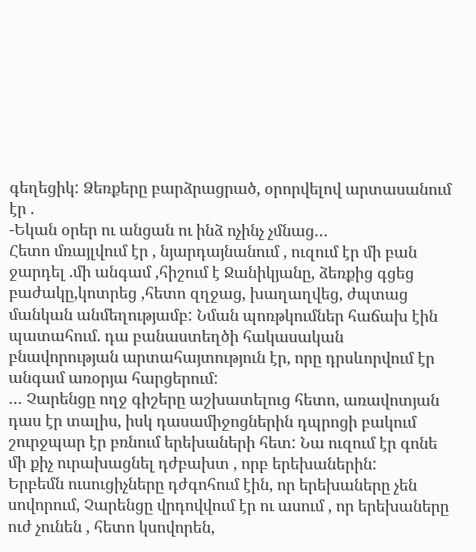գեղեցիկ: Ձեռքերը բարձրացրած, օրորվելով արտասանում էր .
-Եկան օրեր ու անցան ու ինձ ոչինչ չմնաց…
Հետո մռայլվում էր , նյարդայնանում , ուզում էր մի բան ջարդել .մի անգամ ,հիշում է Ջանիկյանը, ձեռքից գցեց բաժակը,կոտրեց ,հետո զղջաց, խաղաղվեց, ժպտաց մանկան անմեղությամբ: Նման պոռթկումներ հաճախ էին պատահում. դա բանաստեղծի հակասական բնավորության արտահայտություն էր, որը դրսևորվում էր անգամ առօրյա հարցերում:
… Չարենցը ողջ գիշերը աշխատելուց հետո, առավոտյան դաս էր տալիս, իսկ դասամիջոցներին դպրոցի բակում շուրջպար էր բռնում երեխաների հետ: Նա ուզում էր գոնե մի քիչ ուրախացնել դժբախտ , որբ երեխաներին:
Երբեմն ուսուցիչները դժգոհում էին, որ երեխաները չեն սովորում, Չարենցը վրդովվում էր ու ասում , որ երեխաները ուժ չունեն , հետո կսովորեն,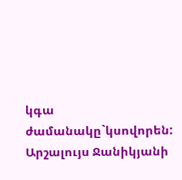կգա ժամանակը`կսովորեն:
Արշալույս Ջանիկյանի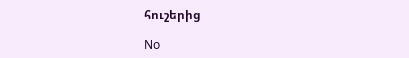հուշերից

No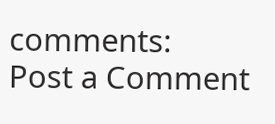comments:
Post a Comment